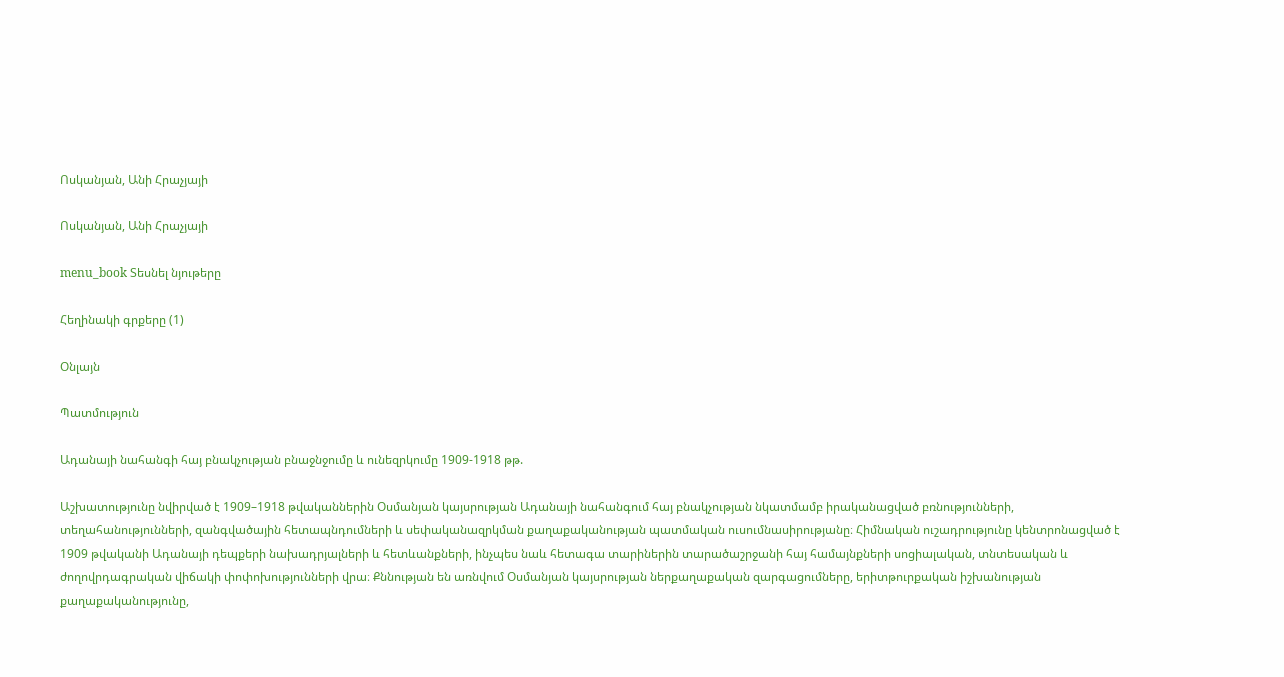Ոսկանյան, Անի Հրաչյայի

Ոսկանյան, Անի Հրաչյայի

menu_book Տեսնել նյութերը

Հեղինակի գրքերը (1)

Օնլայն

Պատմություն

Ադանայի նահանգի հայ բնակչության բնաջնջումը և ունեզրկումը 1909-1918 թթ.

Աշխատությունը նվիրված է 1909–1918 թվականներին Օսմանյան կայսրության Ադանայի նահանգում հայ բնակչության նկատմամբ իրականացված բռնությունների, տեղահանությունների, զանգվածային հետապնդումների և սեփականազրկման քաղաքականության պատմական ուսումնասիրությանը։ Հիմնական ուշադրությունը կենտրոնացված է 1909 թվականի Ադանայի դեպքերի նախադրյալների և հետևանքների, ինչպես նաև հետագա տարիներին տարածաշրջանի հայ համայնքների սոցիալական, տնտեսական և ժողովրդագրական վիճակի փոփոխությունների վրա։ Քննության են առնվում Օսմանյան կայսրության ներքաղաքական զարգացումները, երիտթուրքական իշխանության քաղաքականությունը,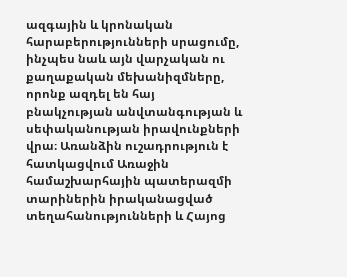ազգային և կրոնական հարաբերությունների սրացումը, ինչպես նաև այն վարչական ու քաղաքական մեխանիզմները, որոնք ազդել են հայ բնակչության անվտանգության և սեփականության իրավունքների վրա։ Առանձին ուշադրություն է հատկացվում Առաջին համաշխարհային պատերազմի տարիներին իրականացված տեղահանությունների և Հայոց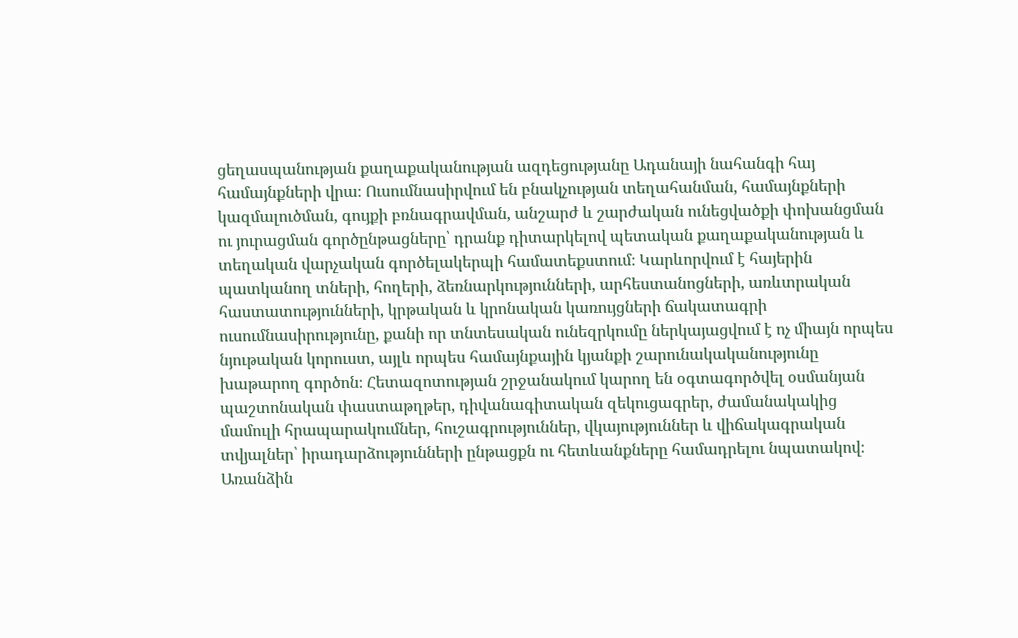ցեղասպանության քաղաքականության ազդեցությանը Ադանայի նահանգի հայ համայնքների վրա։ Ուսումնասիրվում են բնակչության տեղահանման, համայնքների կազմալուծման, գույքի բռնագրավման, անշարժ և շարժական ունեցվածքի փոխանցման ու յուրացման գործընթացները՝ դրանք դիտարկելով պետական քաղաքականության և տեղական վարչական գործելակերպի համատեքստում։ Կարևորվում է հայերին պատկանող տների, հողերի, ձեռնարկությունների, արհեստանոցների, առևտրական հաստատությունների, կրթական և կրոնական կառույցների ճակատագրի ուսումնասիրությունը, քանի որ տնտեսական ունեզրկումը ներկայացվում է ոչ միայն որպես նյութական կորուստ, այլև որպես համայնքային կյանքի շարունակականությունը խաթարող գործոն։ Հետազոտության շրջանակում կարող են օգտագործվել օսմանյան պաշտոնական փաստաթղթեր, դիվանագիտական զեկուցագրեր, ժամանակակից մամուլի հրապարակումներ, հուշագրություններ, վկայություններ և վիճակագրական տվյալներ՝ իրադարձությունների ընթացքն ու հետևանքները համադրելու նպատակով։ Առանձին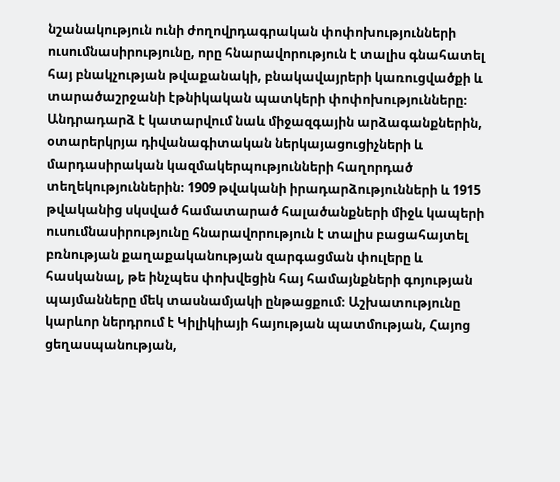նշանակություն ունի ժողովրդագրական փոփոխությունների ուսումնասիրությունը, որը հնարավորություն է տալիս գնահատել հայ բնակչության թվաքանակի, բնակավայրերի կառուցվածքի և տարածաշրջանի էթնիկական պատկերի փոփոխությունները։ Անդրադարձ է կատարվում նաև միջազգային արձագանքներին, օտարերկրյա դիվանագիտական ներկայացուցիչների և մարդասիրական կազմակերպությունների հաղորդած տեղեկություններին։ 1909 թվականի իրադարձությունների և 1915 թվականից սկսված համատարած հալածանքների միջև կապերի ուսումնասիրությունը հնարավորություն է տալիս բացահայտել բռնության քաղաքականության զարգացման փուլերը և հասկանալ, թե ինչպես փոխվեցին հայ համայնքների գոյության պայմանները մեկ տասնամյակի ընթացքում։ Աշխատությունը կարևոր ներդրում է Կիլիկիայի հայության պատմության, Հայոց ցեղասպանության,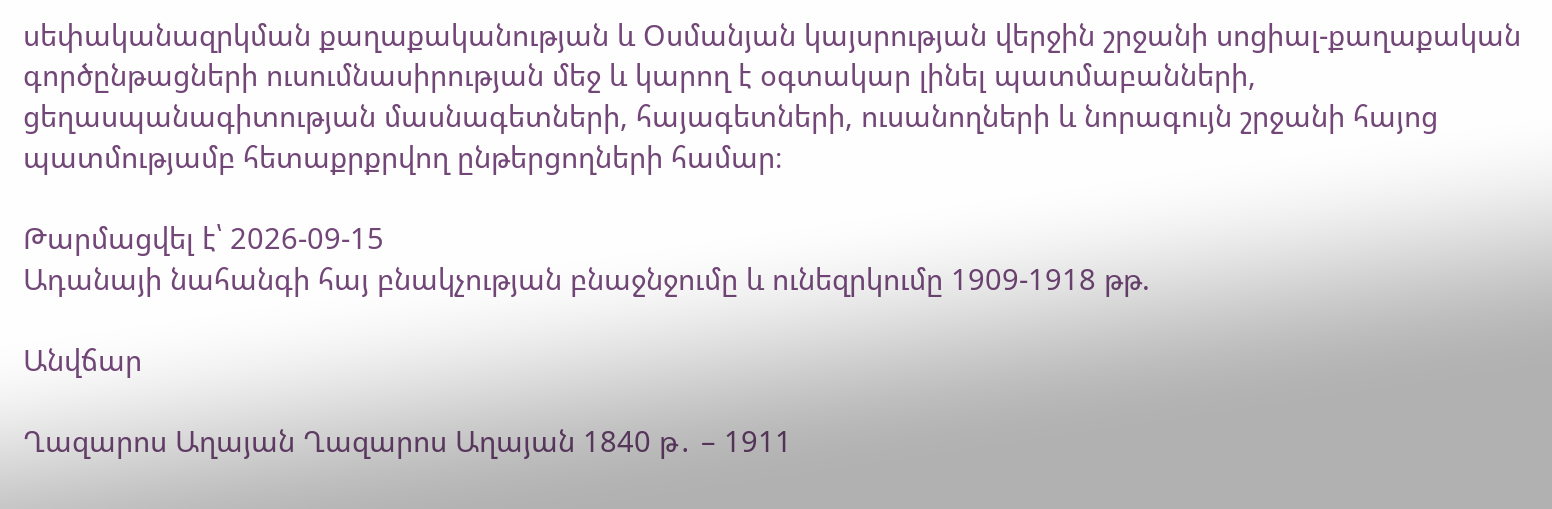սեփականազրկման քաղաքականության և Օսմանյան կայսրության վերջին շրջանի սոցիալ-քաղաքական գործընթացների ուսումնասիրության մեջ և կարող է օգտակար լինել պատմաբանների, ցեղասպանագիտության մասնագետների, հայագետների, ուսանողների և նորագույն շրջանի հայոց պատմությամբ հետաքրքրվող ընթերցողների համար։

Թարմացվել է՝ 2026-09-15
Ադանայի նահանգի հայ բնակչության բնաջնջումը և ունեզրկումը 1909-1918 թթ.

Անվճար

Ղազարոս Աղայան Ղազարոս Աղայան 1840 թ․ – 1911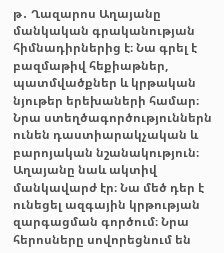թ․ Ղազարոս Աղայանը մանկական գրականության հիմնադիրներից է։ Նա գրել է բազմաթիվ հեքիաթներ, պատմվածքներ և կրթական նյութեր երեխաների համար։ Նրա ստեղծագործություններն ունեն դաստիարակչական և բարոյական նշանակություն։ Աղայանը նաև ակտիվ մանկավարժ էր։ Նա մեծ դեր է ունեցել ազգային կրթության զարգացման գործում։ Նրա հերոսները սովորեցնում են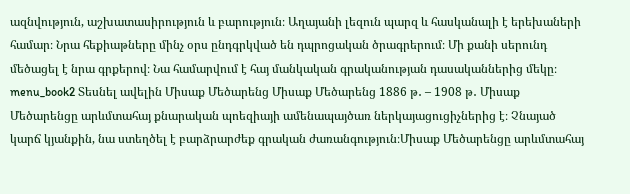ազնվություն, աշխատասիրություն և բարություն։ Աղայանի լեզուն պարզ և հասկանալի է երեխաների համար։ Նրա հեքիաթները մինչ օրս ընդգրկված են դպրոցական ծրագրերում։ Մի քանի սերունդ մեծացել է նրա գրքերով։ Նա համարվում է հայ մանկական գրականության դասականներից մեկը։ menu_book2 Տեսնել ավելին Միսաք Մեծարենց Միսաք Մեծարենց 1886 թ․ – 1908 թ․ Միսաք Մեծարենցը արևմտահայ քնարական պոեզիայի ամենապայծառ ներկայացուցիչներից է։ Չնայած կարճ կյանքին, նա ստեղծել է բարձրարժեք գրական ժառանգություն։Միսաք Մեծարենցը արևմտահայ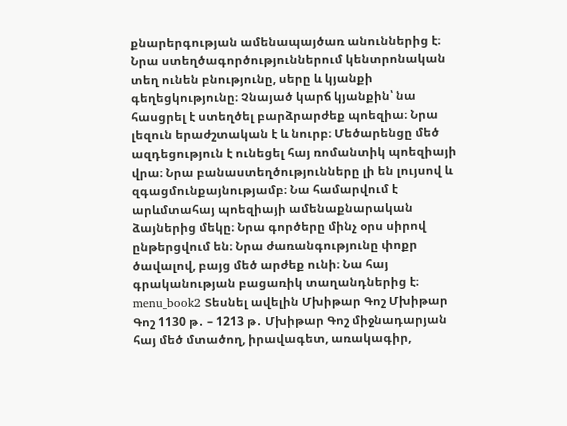քնարերգության ամենապայծառ անուններից է։ Նրա ստեղծագործություններում կենտրոնական տեղ ունեն բնությունը, սերը և կյանքի գեղեցկությունը։ Չնայած կարճ կյանքին՝ նա հասցրել է ստեղծել բարձրարժեք պոեզիա։ Նրա լեզուն երաժշտական է և նուրբ։ Մեծարենցը մեծ ազդեցություն է ունեցել հայ ռոմանտիկ պոեզիայի վրա։ Նրա բանաստեղծությունները լի են լույսով և զգացմունքայնությամբ։ Նա համարվում է արևմտահայ պոեզիայի ամենաքնարական ձայներից մեկը։ Նրա գործերը մինչ օրս սիրով ընթերցվում են։ Նրա ժառանգությունը փոքր ծավալով, բայց մեծ արժեք ունի։ Նա հայ գրականության բացառիկ տաղանդներից է։ menu_book2 Տեսնել ավելին Մխիթար Գոշ Մխիթար Գոշ 1130 թ․ – 1213 թ․ Մխիթար Գոշ միջնադարյան հայ մեծ մտածող, իրավագետ, առակագիր,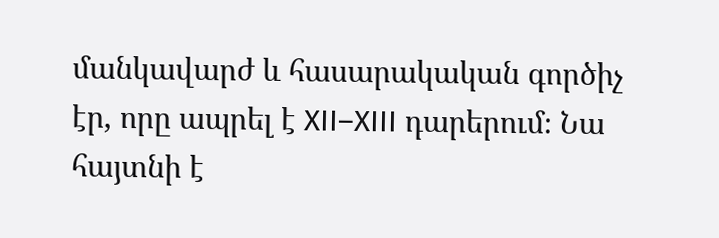մանկավարժ և հասարակական գործիչ էր, որը ապրել է XII–XIII դարերում։ Նա հայտնի է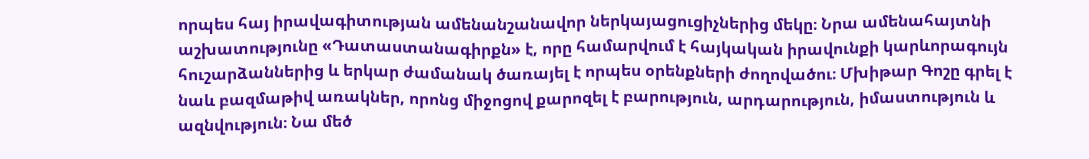որպես հայ իրավագիտության ամենանշանավոր ներկայացուցիչներից մեկը։ Նրա ամենահայտնի աշխատությունը «Դատաստանագիրքն» է, որը համարվում է հայկական իրավունքի կարևորագույն հուշարձաններից և երկար ժամանակ ծառայել է որպես օրենքների ժողովածու։ Մխիթար Գոշը գրել է նաև բազմաթիվ առակներ, որոնց միջոցով քարոզել է բարություն, արդարություն, իմաստություն և ազնվություն։ Նա մեծ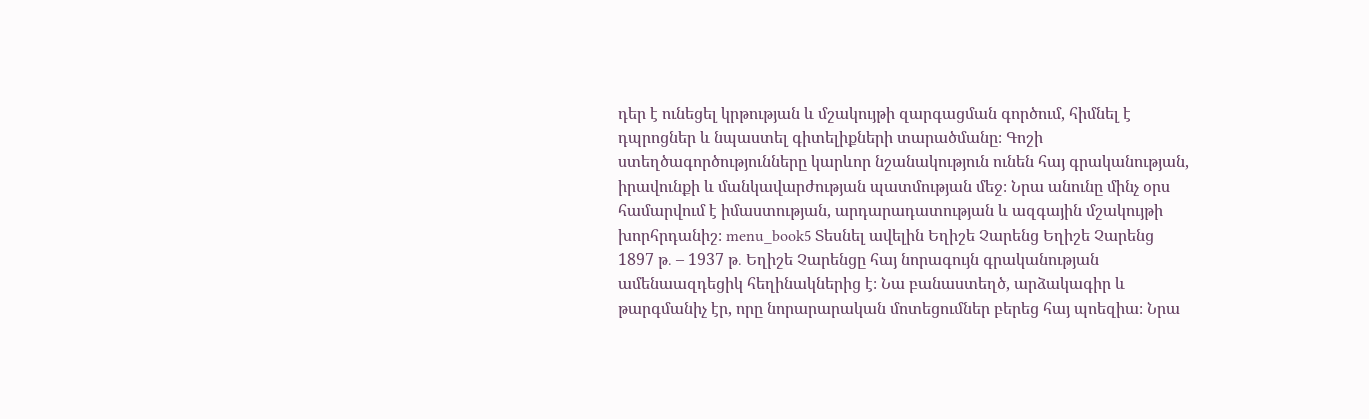դեր է ունեցել կրթության և մշակույթի զարգացման գործում, հիմնել է դպրոցներ և նպաստել գիտելիքների տարածմանը։ Գոշի ստեղծագործությունները կարևոր նշանակություն ունեն հայ գրականության, իրավունքի և մանկավարժության պատմության մեջ։ Նրա անունը մինչ օրս համարվում է իմաստության, արդարադատության և ազգային մշակույթի խորհրդանիշ։ menu_book5 Տեսնել ավելին Եղիշե Չարենց Եղիշե Չարենց 1897 թ․ – 1937 թ․ Եղիշե Չարենցը հայ նորագույն գրականության ամենաազդեցիկ հեղինակներից է։ Նա բանաստեղծ, արձակագիր և թարգմանիչ էր, որը նորարարական մոտեցումներ բերեց հայ պոեզիա։ Նրա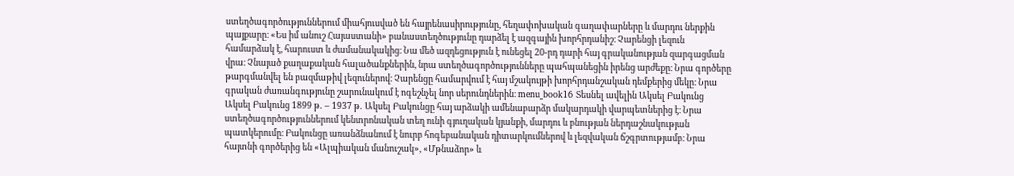ստեղծագործություններում միահյուսված են հայրենասիրությունը, հեղափոխական գաղափարները և մարդու ներքին պայքարը։ «Ես իմ անուշ Հայաստանի» բանաստեղծությունը դարձել է ազգային խորհրդանիշ։ Չարենցի լեզուն համարձակ է, հարուստ և ժամանակակից։ Նա մեծ ազդեցություն է ունեցել 20-րդ դարի հայ գրականության զարգացման վրա։ Չնայած քաղաքական հալածանքներին, նրա ստեղծագործությունները պահպանեցին իրենց արժեքը։ Նրա գործերը թարգմանվել են բազմաթիվ լեզուներով։ Չարենցը համարվում է հայ մշակույթի խորհրդանշական դեմքերից մեկը։ Նրա գրական ժառանգությունը շարունակում է ոգեշնչել նոր սերունդներին։ menu_book16 Տեսնել ավելին Ակսել Բակունց Ակսել Բակունց 1899 թ․ – 1937 թ․ Ակսել Բակունցը հայ արձակի ամենաբարձր մակարդակի վարպետներից է։ Նրա ստեղծագործություններում կենտրոնական տեղ ունի գյուղական կյանքի, մարդու և բնության ներդաշնակության պատկերումը։ Բակունցը առանձնանում է նուրբ հոգեբանական դիտարկումներով և լեզվական ճշգրտությամբ։ Նրա հայտնի գործերից են «Ալպիական մանուշակ», «Մթնաձոր» և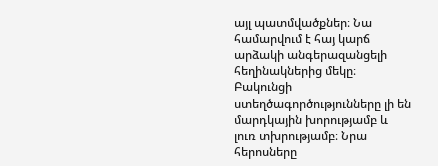այլ պատմվածքներ։ Նա համարվում է հայ կարճ արձակի անգերազանցելի հեղինակներից մեկը։ Բակունցի ստեղծագործությունները լի են մարդկային խորությամբ և լուռ տխրությամբ։ Նրա հերոսները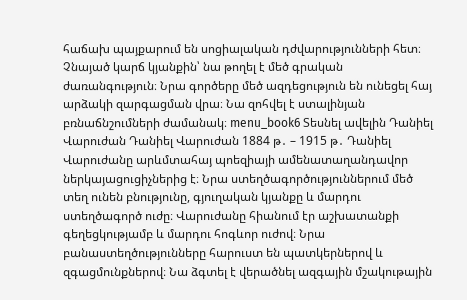հաճախ պայքարում են սոցիալական դժվարությունների հետ։ Չնայած կարճ կյանքին՝ նա թողել է մեծ գրական ժառանգություն։ Նրա գործերը մեծ ազդեցություն են ունեցել հայ արձակի զարգացման վրա։ Նա զոհվել է ստալինյան բռնաճնշումների ժամանակ։ menu_book6 Տեսնել ավելին Դանիել Վարուժան Դանիել Վարուժան 1884 թ․ – 1915 թ․ Դանիել Վարուժանը արևմտահայ պոեզիայի ամենատաղանդավոր ներկայացուցիչներից է։ Նրա ստեղծագործություններում մեծ տեղ ունեն բնությունը, գյուղական կյանքը և մարդու ստեղծագործ ուժը։ Վարուժանը հիանում էր աշխատանքի գեղեցկությամբ և մարդու հոգևոր ուժով։ Նրա բանաստեղծությունները հարուստ են պատկերներով և զգացմունքներով։ Նա ձգտել է վերածնել ազգային մշակութային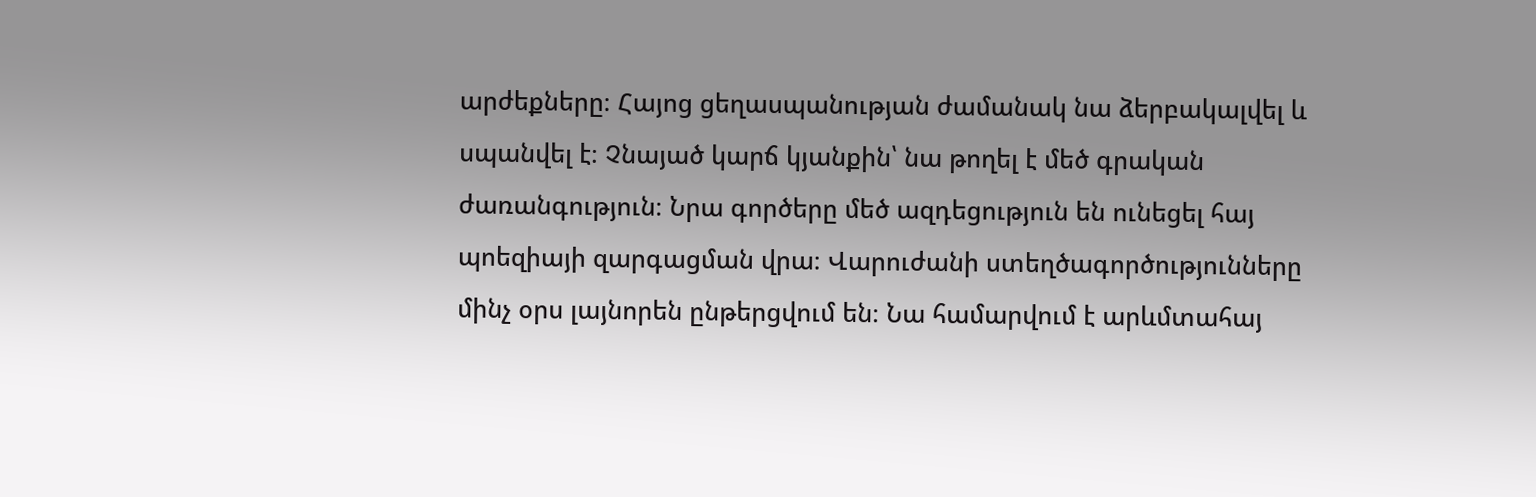արժեքները։ Հայոց ցեղասպանության ժամանակ նա ձերբակալվել և սպանվել է։ Չնայած կարճ կյանքին՝ նա թողել է մեծ գրական ժառանգություն։ Նրա գործերը մեծ ազդեցություն են ունեցել հայ պոեզիայի զարգացման վրա։ Վարուժանի ստեղծագործությունները մինչ օրս լայնորեն ընթերցվում են։ Նա համարվում է արևմտահայ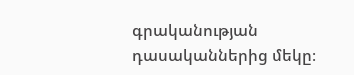գրականության դասականներից մեկը։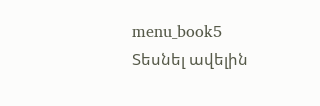menu_book5 Տեսնել ավելին